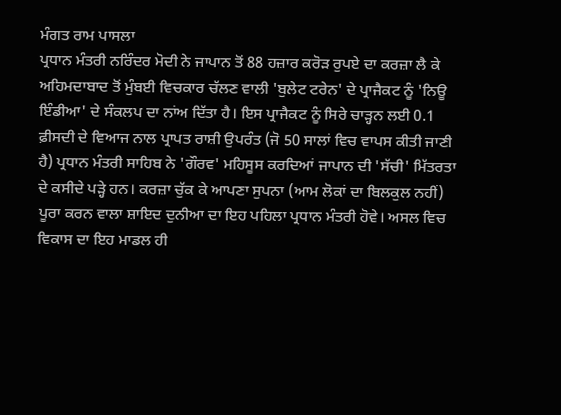ਮੰਗਤ ਰਾਮ ਪਾਸਲਾ
ਪ੍ਰਧਾਨ ਮੰਤਰੀ ਨਰਿੰਦਰ ਮੋਦੀ ਨੇ ਜਾਪਾਨ ਤੋਂ 88 ਹਜ਼ਾਰ ਕਰੋੜ ਰੁਪਏ ਦਾ ਕਰਜ਼ਾ ਲੈ ਕੇ ਅਹਿਮਦਾਬਾਦ ਤੋਂ ਮੁੰਬਈ ਵਿਚਕਾਰ ਚੱਲਣ ਵਾਲੀ 'ਬੁਲੇਟ ਟਰੇਨ' ਦੇ ਪ੍ਰਾਜੈਕਟ ਨੂੰ 'ਨਿਊ ਇੰਡੀਆ' ਦੇ ਸੰਕਲਪ ਦਾ ਨਾਂਅ ਦਿੱਤਾ ਹੈ। ਇਸ ਪ੍ਰਾਜੈਕਟ ਨੂੰ ਸਿਰੇ ਚਾੜ੍ਹਨ ਲਈ 0.1 ਫ਼ੀਸਦੀ ਦੇ ਵਿਆਜ ਨਾਲ ਪ੍ਰਾਪਤ ਰਾਸ਼ੀ ਉਪਰੰਤ (ਜੋ 50 ਸਾਲਾਂ ਵਿਚ ਵਾਪਸ ਕੀਤੀ ਜਾਣੀ ਹੈ) ਪ੍ਰਧਾਨ ਮੰਤਰੀ ਸਾਹਿਬ ਨੇ 'ਗੌਰਵ' ਮਹਿਸੂਸ ਕਰਦਿਆਂ ਜਾਪਾਨ ਦੀ 'ਸੱਚੀ' ਮਿੱਤਰਤਾ ਦੇ ਕਸੀਦੇ ਪੜ੍ਹੇ ਹਨ। ਕਰਜ਼ਾ ਚੁੱਕ ਕੇ ਆਪਣਾ ਸੁਪਨਾ (ਆਮ ਲੋਕਾਂ ਦਾ ਬਿਲਕੁਲ ਨਹੀਂ) ਪੂਰਾ ਕਰਨ ਵਾਲਾ ਸ਼ਾਇਦ ਦੁਨੀਆ ਦਾ ਇਹ ਪਹਿਲਾ ਪ੍ਰਧਾਨ ਮੰਤਰੀ ਹੋਵੇ। ਅਸਲ ਵਿਚ ਵਿਕਾਸ ਦਾ ਇਹ ਮਾਡਲ ਹੀ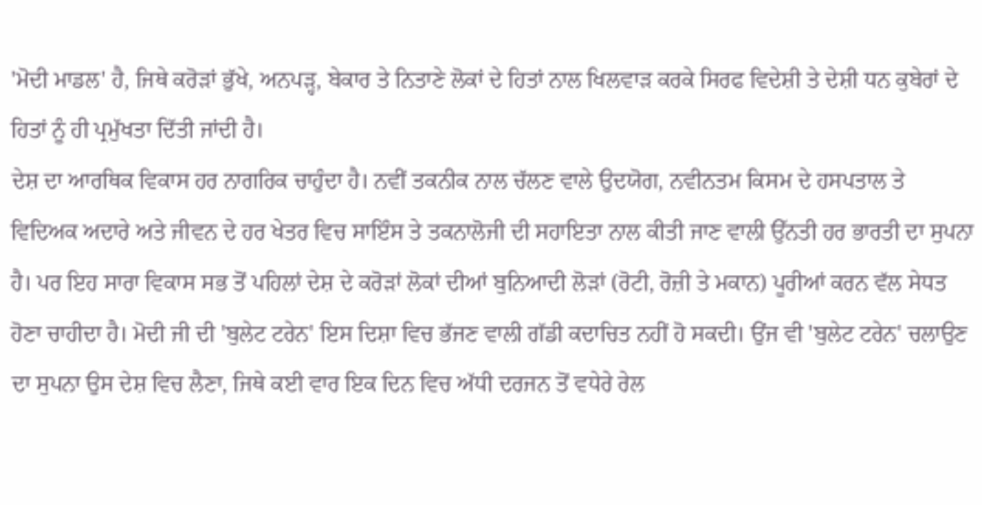'ਮੋਦੀ ਮਾਡਲ' ਹੈ, ਜਿਥੇ ਕਰੋੜਾਂ ਭੁੱਖੇ, ਅਨਪੜ੍ਹ, ਬੇਕਾਰ ਤੇ ਨਿਤਾਣੇ ਲੋਕਾਂ ਦੇ ਹਿਤਾਂ ਨਾਲ ਖਿਲਵਾੜ ਕਰਕੇ ਸਿਰਫ ਵਿਦੇਸ਼ੀ ਤੇ ਦੇਸ਼ੀ ਧਨ ਕੁਬੇਰਾਂ ਦੇ ਹਿਤਾਂ ਨੂੰ ਹੀ ਪ੍ਰਮੁੱਖਤਾ ਦਿੱਤੀ ਜਾਂਦੀ ਹੈ।
ਦੇਸ਼ ਦਾ ਆਰਥਿਕ ਵਿਕਾਸ ਹਰ ਨਾਗਰਿਕ ਚਾਹੁੰਦਾ ਹੈ। ਨਵੀਂ ਤਕਨੀਕ ਨਾਲ ਚੱਲਣ ਵਾਲੇ ਉਦਯੋਗ, ਨਵੀਨਤਮ ਕਿਸਮ ਦੇ ਹਸਪਤਾਲ ਤੇ ਵਿਦਿਅਕ ਅਦਾਰੇ ਅਤੇ ਜੀਵਨ ਦੇ ਹਰ ਖੇਤਰ ਵਿਚ ਸਾਇੰਸ ਤੇ ਤਕਨਾਲੋਜੀ ਦੀ ਸਹਾਇਤਾ ਨਾਲ ਕੀਤੀ ਜਾਣ ਵਾਲੀ ਉੱਨਤੀ ਹਰ ਭਾਰਤੀ ਦਾ ਸੁਪਨਾ ਹੈ। ਪਰ ਇਹ ਸਾਰਾ ਵਿਕਾਸ ਸਭ ਤੋਂ ਪਹਿਲਾਂ ਦੇਸ਼ ਦੇ ਕਰੋੜਾਂ ਲੋਕਾਂ ਦੀਆਂ ਬੁਨਿਆਦੀ ਲੋੜਾਂ (ਰੋਟੀ, ਰੋਜ਼ੀ ਤੇ ਮਕਾਨ) ਪੂਰੀਆਂ ਕਰਨ ਵੱਲ ਸੇਧਤ ਹੋਣਾ ਚਾਹੀਦਾ ਹੈ। ਮੋਦੀ ਜੀ ਦੀ 'ਬੁਲੇਟ ਟਰੇਨ' ਇਸ ਦਿਸ਼ਾ ਵਿਚ ਭੱਜਣ ਵਾਲੀ ਗੱਡੀ ਕਦਾਚਿਤ ਨਹੀਂ ਹੋ ਸਕਦੀ। ਉਂਜ ਵੀ 'ਬੁਲੇਟ ਟਰੇਨ' ਚਲਾਉਣ ਦਾ ਸੁਪਨਾ ਉਸ ਦੇਸ਼ ਵਿਚ ਲੈਣਾ, ਜਿਥੇ ਕਈ ਵਾਰ ਇਕ ਦਿਨ ਵਿਚ ਅੱਧੀ ਦਰਜਨ ਤੋਂ ਵਧੇਰੇ ਰੇਲ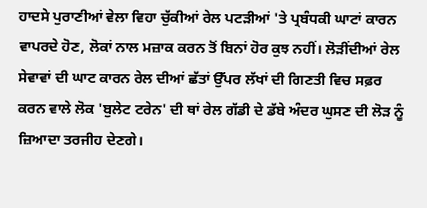ਹਾਦਸੇ ਪੁਰਾਣੀਆਂ ਵੇਲਾ ਵਿਹਾ ਚੁੱਕੀਆਂ ਰੇਲ ਪਟੜੀਆਂ 'ਤੇ ਪ੍ਰਬੰਧਕੀ ਘਾਟਾਂ ਕਾਰਨ ਵਾਪਰਦੇ ਹੋਣ, ਲੋਕਾਂ ਨਾਲ ਮਜ਼ਾਕ ਕਰਨ ਤੋਂ ਬਿਨਾਂ ਹੋਰ ਕੁਝ ਨਹੀਂ। ਲੋੜੀਂਦੀਆਂ ਰੇਲ ਸੇਵਾਵਾਂ ਦੀ ਘਾਟ ਕਾਰਨ ਰੇਲ ਦੀਆਂ ਛੱਤਾਂ ਉੱਪਰ ਲੱਖਾਂ ਦੀ ਗਿਣਤੀ ਵਿਚ ਸਫ਼ਰ ਕਰਨ ਵਾਲੇ ਲੋਕ 'ਬੁਲੇਟ ਟਰੇਨ' ਦੀ ਥਾਂ ਰੇਲ ਗੱਡੀ ਦੇ ਡੱਬੇ ਅੰਦਰ ਘੁਸਣ ਦੀ ਲੋੜ ਨੂੰ ਜ਼ਿਆਦਾ ਤਰਜੀਹ ਦੇਣਗੇ।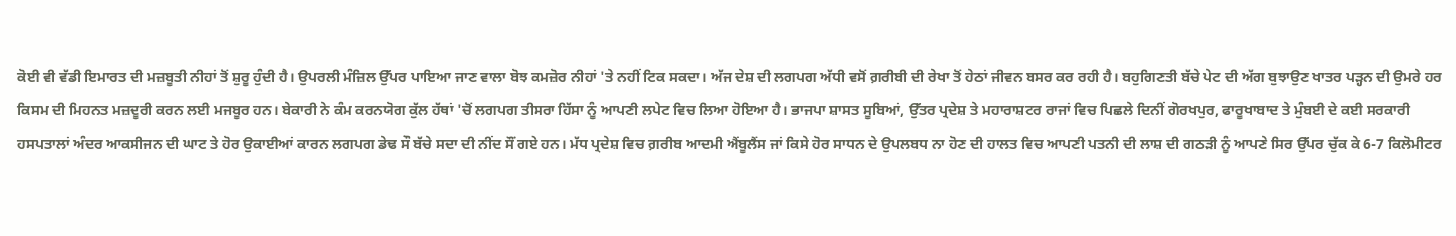ਕੋਈ ਵੀ ਵੱਡੀ ਇਮਾਰਤ ਦੀ ਮਜ਼ਬੂਤੀ ਨੀਹਾਂ ਤੋਂ ਸ਼ੁਰੂ ਹੁੰਦੀ ਹੈ। ਉਪਰਲੀ ਮੰਜ਼ਿਲ ਉੱਪਰ ਪਾਇਆ ਜਾਣ ਵਾਲਾ ਬੋਝ ਕਮਜ਼ੋਰ ਨੀਹਾਂ 'ਤੇ ਨਹੀਂ ਟਿਕ ਸਕਦਾ। ਅੱਜ ਦੇਸ਼ ਦੀ ਲਗਪਗ ਅੱਧੀ ਵਸੋਂ ਗ਼ਰੀਬੀ ਦੀ ਰੇਖਾ ਤੋਂ ਹੇਠਾਂ ਜੀਵਨ ਬਸਰ ਕਰ ਰਹੀ ਹੈ। ਬਹੁਗਿਣਤੀ ਬੱਚੇ ਪੇਟ ਦੀ ਅੱਗ ਬੁਝਾਉਣ ਖਾਤਰ ਪੜ੍ਹਨ ਦੀ ਉਮਰੇ ਹਰ ਕਿਸਮ ਦੀ ਮਿਹਨਤ ਮਜ਼ਦੂਰੀ ਕਰਨ ਲਈ ਮਜਬੂਰ ਹਨ। ਬੇਕਾਰੀ ਨੇ ਕੰਮ ਕਰਨਯੋਗ ਕੁੱਲ ਹੱਥਾਂ 'ਚੋਂ ਲਗਪਗ ਤੀਸਰਾ ਹਿੱਸਾ ਨੂੰ ਆਪਣੀ ਲਪੇਟ ਵਿਚ ਲਿਆ ਹੋਇਆ ਹੈ। ਭਾਜਪਾ ਸ਼ਾਸਤ ਸੂਬਿਆਂ, ਉੱਤਰ ਪ੍ਰਦੇਸ਼ ਤੇ ਮਹਾਰਾਸ਼ਟਰ ਰਾਜਾਂ ਵਿਚ ਪਿਛਲੇ ਦਿਨੀਂ ਗੋਰਖਪੁਰ, ਫਾਰੂਖਾਬਾਦ ਤੇ ਮੁੰਬਈ ਦੇ ਕਈ ਸਰਕਾਰੀ ਹਸਪਤਾਲਾਂ ਅੰਦਰ ਆਕਸੀਜਨ ਦੀ ਘਾਟ ਤੇ ਹੋਰ ਉਕਾਈਆਂ ਕਾਰਨ ਲਗਪਗ ਡੇਢ ਸੌ ਬੱਚੇ ਸਦਾ ਦੀ ਨੀਂਦ ਸੌਂ ਗਏ ਹਨ। ਮੱਧ ਪ੍ਰਦੇਸ਼ ਵਿਚ ਗ਼ਰੀਬ ਆਦਮੀ ਐਂਬੂਲੈਂਸ ਜਾਂ ਕਿਸੇ ਹੋਰ ਸਾਧਨ ਦੇ ਉਪਲਬਧ ਨਾ ਹੋਣ ਦੀ ਹਾਲਤ ਵਿਚ ਆਪਣੀ ਪਤਨੀ ਦੀ ਲਾਸ਼ ਦੀ ਗਠੜੀ ਨੂੰ ਆਪਣੇ ਸਿਰ ਉੱਪਰ ਚੁੱਕ ਕੇ 6-7 ਕਿਲੋਮੀਟਰ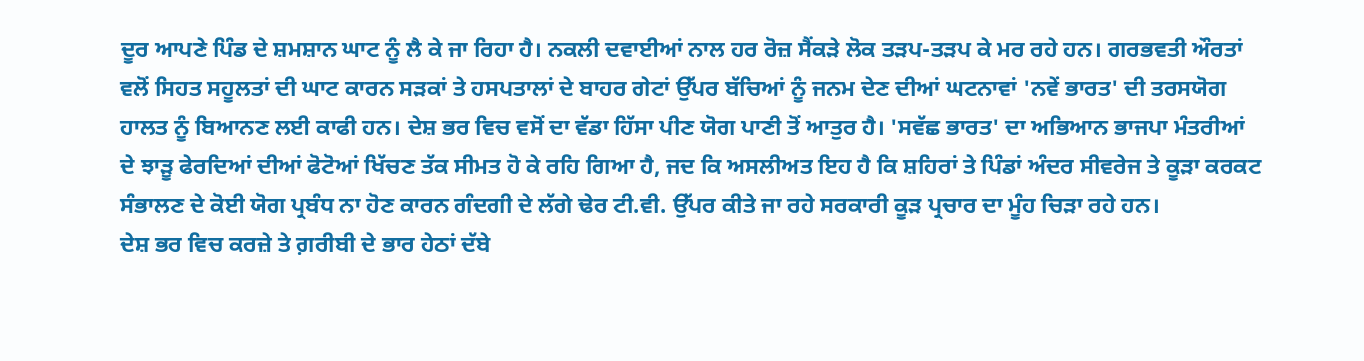ਦੂਰ ਆਪਣੇ ਪਿੰਡ ਦੇ ਸ਼ਮਸ਼ਾਨ ਘਾਟ ਨੂੰ ਲੈ ਕੇ ਜਾ ਰਿਹਾ ਹੈ। ਨਕਲੀ ਦਵਾਈਆਂ ਨਾਲ ਹਰ ਰੋਜ਼ ਸੈਂਕੜੇ ਲੋਕ ਤੜਪ-ਤੜਪ ਕੇ ਮਰ ਰਹੇ ਹਨ। ਗਰਭਵਤੀ ਔਰਤਾਂ ਵਲੋਂ ਸਿਹਤ ਸਹੂਲਤਾਂ ਦੀ ਘਾਟ ਕਾਰਨ ਸੜਕਾਂ ਤੇ ਹਸਪਤਾਲਾਂ ਦੇ ਬਾਹਰ ਗੇਟਾਂ ਉੱਪਰ ਬੱਚਿਆਂ ਨੂੰ ਜਨਮ ਦੇਣ ਦੀਆਂ ਘਟਨਾਵਾਂ 'ਨਵੇਂ ਭਾਰਤ' ਦੀ ਤਰਸਯੋਗ ਹਾਲਤ ਨੂੰ ਬਿਆਨਣ ਲਈ ਕਾਫੀ ਹਨ। ਦੇਸ਼ ਭਰ ਵਿਚ ਵਸੋਂ ਦਾ ਵੱਡਾ ਹਿੱਸਾ ਪੀਣ ਯੋਗ ਪਾਣੀ ਤੋਂ ਆਤੁਰ ਹੈ। 'ਸਵੱਛ ਭਾਰਤ' ਦਾ ਅਭਿਆਨ ਭਾਜਪਾ ਮੰਤਰੀਆਂ ਦੇ ਝਾੜੂ ਫੇਰਦਿਆਂ ਦੀਆਂ ਫੋਟੋਆਂ ਖਿੱਚਣ ਤੱਕ ਸੀਮਤ ਹੋ ਕੇ ਰਹਿ ਗਿਆ ਹੈ, ਜਦ ਕਿ ਅਸਲੀਅਤ ਇਹ ਹੈ ਕਿ ਸ਼ਹਿਰਾਂ ਤੇ ਪਿੰਡਾਂ ਅੰਦਰ ਸੀਵਰੇਜ ਤੇ ਕੂੜਾ ਕਰਕਟ ਸੰਭਾਲਣ ਦੇ ਕੋਈ ਯੋਗ ਪ੍ਰਬੰਧ ਨਾ ਹੋਣ ਕਾਰਨ ਗੰਦਗੀ ਦੇ ਲੱਗੇ ਢੇਰ ਟੀ.ਵੀ. ਉੱਪਰ ਕੀਤੇ ਜਾ ਰਹੇ ਸਰਕਾਰੀ ਕੂੜ ਪ੍ਰਚਾਰ ਦਾ ਮੂੰਹ ਚਿੜਾ ਰਹੇ ਹਨ।
ਦੇਸ਼ ਭਰ ਵਿਚ ਕਰਜ਼ੇ ਤੇ ਗ਼ਰੀਬੀ ਦੇ ਭਾਰ ਹੇਠਾਂ ਦੱਬੇ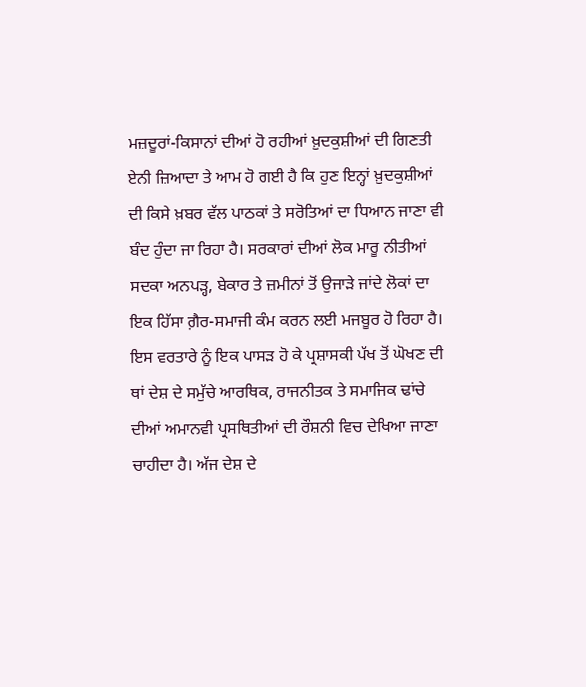ਮਜ਼ਦੂਰਾਂ-ਕਿਸਾਨਾਂ ਦੀਆਂ ਹੋ ਰਹੀਆਂ ਖ਼ੁਦਕੁਸ਼ੀਆਂ ਦੀ ਗਿਣਤੀ ਏਨੀ ਜ਼ਿਆਦਾ ਤੇ ਆਮ ਹੋ ਗਈ ਹੈ ਕਿ ਹੁਣ ਇਨ੍ਹਾਂ ਖ਼ੁਦਕੁਸ਼ੀਆਂ ਦੀ ਕਿਸੇ ਖ਼ਬਰ ਵੱਲ ਪਾਠਕਾਂ ਤੇ ਸਰੋਤਿਆਂ ਦਾ ਧਿਆਨ ਜਾਣਾ ਵੀ ਬੰਦ ਹੁੰਦਾ ਜਾ ਰਿਹਾ ਹੈ। ਸਰਕਾਰਾਂ ਦੀਆਂ ਲੋਕ ਮਾਰੂ ਨੀਤੀਆਂ ਸਦਕਾ ਅਨਪੜ੍ਹ, ਬੇਕਾਰ ਤੇ ਜ਼ਮੀਨਾਂ ਤੋਂ ਉਜਾੜੇ ਜਾਂਦੇ ਲੋਕਾਂ ਦਾ ਇਕ ਹਿੱਸਾ ਗ਼ੈਰ-ਸਮਾਜੀ ਕੰਮ ਕਰਨ ਲਈ ਮਜਬੂਰ ਹੋ ਰਿਹਾ ਹੈ। ਇਸ ਵਰਤਾਰੇ ਨੂੰ ਇਕ ਪਾਸੜ ਹੋ ਕੇ ਪ੍ਰਸ਼ਾਸਕੀ ਪੱਖ ਤੋਂ ਘੋਖਣ ਦੀ ਥਾਂ ਦੇਸ਼ ਦੇ ਸਮੁੱਚੇ ਆਰਥਿਕ, ਰਾਜਨੀਤਕ ਤੇ ਸਮਾਜਿਕ ਢਾਂਚੇ ਦੀਆਂ ਅਮਾਨਵੀ ਪ੍ਰਸਥਿਤੀਆਂ ਦੀ ਰੌਸ਼ਨੀ ਵਿਚ ਦੇਖਿਆ ਜਾਣਾ ਚਾਹੀਦਾ ਹੈ। ਅੱਜ ਦੇਸ਼ ਦੇ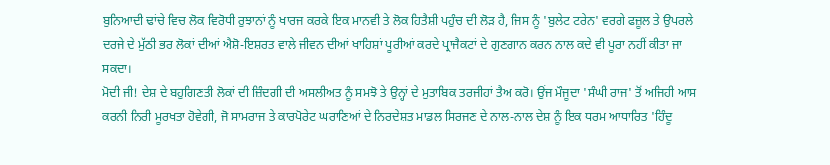ਬੁਨਿਆਦੀ ਢਾਂਚੇ ਵਿਚ ਲੋਕ ਵਿਰੋਧੀ ਰੁਝਾਨਾਂ ਨੂੰ ਖਾਰਜ ਕਰਕੇ ਇਕ ਮਾਨਵੀ ਤੇ ਲੋਕ ਹਿਤੈਸ਼ੀ ਪਹੁੰਚ ਦੀ ਲੋੜ ਹੈ, ਜਿਸ ਨੂੰ 'ਬੁਲੇਟ ਟਰੇਨ' ਵਰਗੇ ਫਜ਼ੂਲ ਤੇ ਉਪਰਲੇ ਦਰਜੇ ਦੇ ਮੁੱਠੀ ਭਰ ਲੋਕਾਂ ਦੀਆਂ ਐਸ਼ੋ-ਇਸ਼ਰਤ ਵਾਲੇ ਜੀਵਨ ਦੀਆਂ ਖਾਹਿਸ਼ਾਂ ਪੂਰੀਆਂ ਕਰਦੇ ਪ੍ਰਾਜੈਕਟਾਂ ਦੇ ਗੁਣਗਾਨ ਕਰਨ ਨਾਲ ਕਦੇ ਵੀ ਪੂਰਾ ਨਹੀਂ ਕੀਤਾ ਜਾ ਸਕਦਾ।
ਮੋਦੀ ਜੀ! ਦੇਸ਼ ਦੇ ਬਹੁਗਿਣਤੀ ਲੋਕਾਂ ਦੀ ਜ਼ਿੰਦਗੀ ਦੀ ਅਸਲੀਅਤ ਨੂੰ ਸਮਝੋ ਤੇ ਉਨ੍ਹਾਂ ਦੇ ਮੁਤਾਬਿਕ ਤਰਜੀਹਾਂ ਤੈਅ ਕਰੋ। ਉਂਜ ਮੌਜੂਦਾ 'ਸੰਘੀ ਰਾਜ' ਤੋਂ ਅਜਿਹੀ ਆਸ ਕਰਨੀ ਨਿਰੀ ਮੂਰਖਤਾ ਹੋਵੇਗੀ, ਜੋ ਸਾਮਰਾਜ ਤੇ ਕਾਰਪੋਰੇਟ ਘਰਾਣਿਆਂ ਦੇ ਨਿਰਦੇਸ਼ਤ ਮਾਡਲ ਸਿਰਜਣ ਦੇ ਨਾਲ-ਨਾਲ ਦੇਸ਼ ਨੂੰ ਇਕ ਧਰਮ ਆਧਾਰਿਤ 'ਹਿੰਦੂ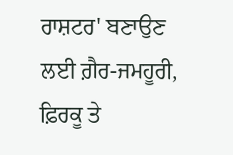ਰਾਸ਼ਟਰ' ਬਣਾਉਣ ਲਈ ਗ਼ੈਰ-ਜਮਹੂਰੀ, ਫ਼ਿਰਕੂ ਤੇ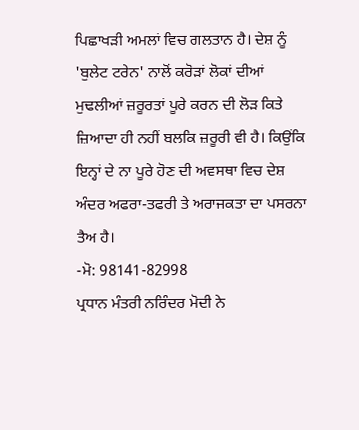ਪਿਛਾਖੜੀ ਅਮਲਾਂ ਵਿਚ ਗਲਤਾਨ ਹੈ। ਦੇਸ਼ ਨੂੰ 'ਬੁਲੇਟ ਟਰੇਨ' ਨਾਲੋਂ ਕਰੋੜਾਂ ਲੋਕਾਂ ਦੀਆਂ ਮੁਢਲੀਆਂ ਜ਼ਰੂਰਤਾਂ ਪੂਰੇ ਕਰਨ ਦੀ ਲੋੜ ਕਿਤੇ ਜ਼ਿਆਦਾ ਹੀ ਨਹੀਂ ਬਲਕਿ ਜ਼ਰੂਰੀ ਵੀ ਹੈ। ਕਿਉਂਕਿ ਇਨ੍ਹਾਂ ਦੇ ਨਾ ਪੂਰੇ ਹੋਣ ਦੀ ਅਵਸਥਾ ਵਿਚ ਦੇਸ਼ ਅੰਦਰ ਅਫਰਾ-ਤਫਰੀ ਤੇ ਅਰਾਜਕਤਾ ਦਾ ਪਸਰਨਾ ਤੈਅ ਹੈ।
-ਮੋ: 98141-82998
ਪ੍ਰਧਾਨ ਮੰਤਰੀ ਨਰਿੰਦਰ ਮੋਦੀ ਨੇ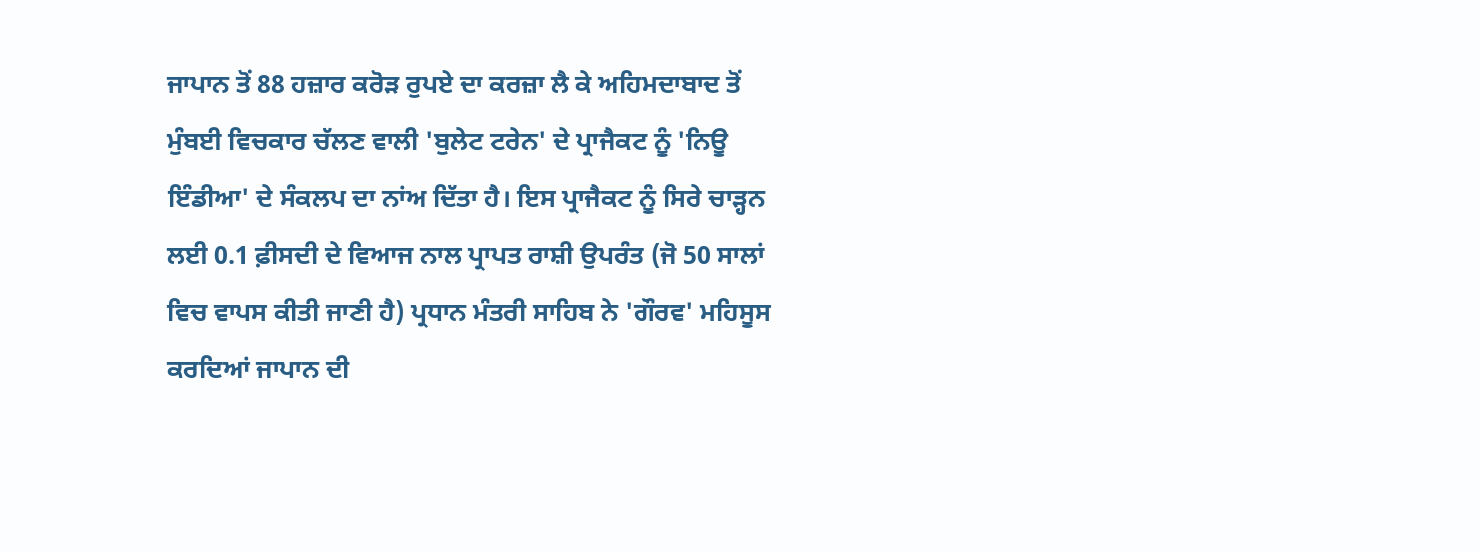ਜਾਪਾਨ ਤੋਂ 88 ਹਜ਼ਾਰ ਕਰੋੜ ਰੁਪਏ ਦਾ ਕਰਜ਼ਾ ਲੈ ਕੇ ਅਹਿਮਦਾਬਾਦ ਤੋਂ ਮੁੰਬਈ ਵਿਚਕਾਰ ਚੱਲਣ ਵਾਲੀ 'ਬੁਲੇਟ ਟਰੇਨ' ਦੇ ਪ੍ਰਾਜੈਕਟ ਨੂੰ 'ਨਿਊ ਇੰਡੀਆ' ਦੇ ਸੰਕਲਪ ਦਾ ਨਾਂਅ ਦਿੱਤਾ ਹੈ। ਇਸ ਪ੍ਰਾਜੈਕਟ ਨੂੰ ਸਿਰੇ ਚਾੜ੍ਹਨ ਲਈ 0.1 ਫ਼ੀਸਦੀ ਦੇ ਵਿਆਜ ਨਾਲ ਪ੍ਰਾਪਤ ਰਾਸ਼ੀ ਉਪਰੰਤ (ਜੋ 50 ਸਾਲਾਂ ਵਿਚ ਵਾਪਸ ਕੀਤੀ ਜਾਣੀ ਹੈ) ਪ੍ਰਧਾਨ ਮੰਤਰੀ ਸਾਹਿਬ ਨੇ 'ਗੌਰਵ' ਮਹਿਸੂਸ ਕਰਦਿਆਂ ਜਾਪਾਨ ਦੀ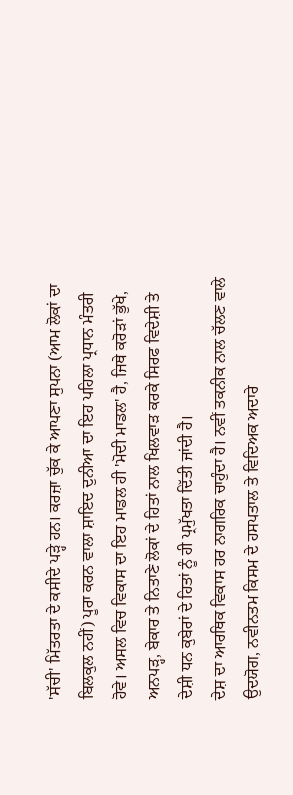'ਸੱਚੀ' ਮਿੱਤਰਤਾ ਦੇ ਕਸੀਦੇ ਪੜ੍ਹੇ ਹਨ। ਕਰਜ਼ਾ ਚੁੱਕ ਕੇ ਆਪਣਾ ਸੁਪਨਾ (ਆਮ ਲੋਕਾਂ ਦਾ ਬਿਲਕੁਲ ਨਹੀਂ) ਪੂਰਾ ਕਰਨ ਵਾਲਾ ਸ਼ਾਇਦ ਦੁਨੀਆ ਦਾ ਇਹ ਪਹਿਲਾ ਪ੍ਰਧਾਨ ਮੰਤਰੀ ਹੋਵੇ। ਅਸਲ ਵਿਚ ਵਿਕਾਸ ਦਾ ਇਹ ਮਾਡਲ ਹੀ 'ਮੋਦੀ ਮਾਡਲ' ਹੈ, ਜਿਥੇ ਕਰੋੜਾਂ ਭੁੱਖੇ, ਅਨਪੜ੍ਹ, ਬੇਕਾਰ ਤੇ ਨਿਤਾਣੇ ਲੋਕਾਂ ਦੇ ਹਿਤਾਂ ਨਾਲ ਖਿਲਵਾੜ ਕਰਕੇ ਸਿਰਫ ਵਿਦੇਸ਼ੀ ਤੇ ਦੇਸ਼ੀ ਧਨ ਕੁਬੇਰਾਂ ਦੇ ਹਿਤਾਂ ਨੂੰ ਹੀ ਪ੍ਰਮੁੱਖਤਾ ਦਿੱਤੀ ਜਾਂਦੀ ਹੈ।
ਦੇਸ਼ ਦਾ ਆਰਥਿਕ ਵਿਕਾਸ ਹਰ ਨਾਗਰਿਕ ਚਾਹੁੰਦਾ ਹੈ। ਨਵੀਂ ਤਕਨੀਕ ਨਾਲ ਚੱਲਣ ਵਾਲੇ ਉਦਯੋਗ, ਨਵੀਨਤਮ ਕਿਸਮ ਦੇ ਹਸਪਤਾਲ ਤੇ ਵਿਦਿਅਕ ਅਦਾਰੇ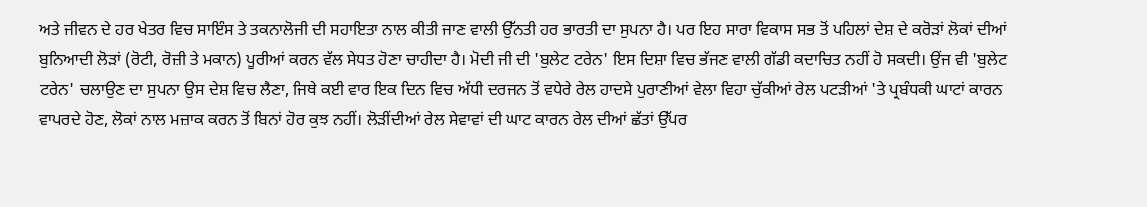ਅਤੇ ਜੀਵਨ ਦੇ ਹਰ ਖੇਤਰ ਵਿਚ ਸਾਇੰਸ ਤੇ ਤਕਨਾਲੋਜੀ ਦੀ ਸਹਾਇਤਾ ਨਾਲ ਕੀਤੀ ਜਾਣ ਵਾਲੀ ਉੱਨਤੀ ਹਰ ਭਾਰਤੀ ਦਾ ਸੁਪਨਾ ਹੈ। ਪਰ ਇਹ ਸਾਰਾ ਵਿਕਾਸ ਸਭ ਤੋਂ ਪਹਿਲਾਂ ਦੇਸ਼ ਦੇ ਕਰੋੜਾਂ ਲੋਕਾਂ ਦੀਆਂ ਬੁਨਿਆਦੀ ਲੋੜਾਂ (ਰੋਟੀ, ਰੋਜ਼ੀ ਤੇ ਮਕਾਨ) ਪੂਰੀਆਂ ਕਰਨ ਵੱਲ ਸੇਧਤ ਹੋਣਾ ਚਾਹੀਦਾ ਹੈ। ਮੋਦੀ ਜੀ ਦੀ 'ਬੁਲੇਟ ਟਰੇਨ' ਇਸ ਦਿਸ਼ਾ ਵਿਚ ਭੱਜਣ ਵਾਲੀ ਗੱਡੀ ਕਦਾਚਿਤ ਨਹੀਂ ਹੋ ਸਕਦੀ। ਉਂਜ ਵੀ 'ਬੁਲੇਟ ਟਰੇਨ' ਚਲਾਉਣ ਦਾ ਸੁਪਨਾ ਉਸ ਦੇਸ਼ ਵਿਚ ਲੈਣਾ, ਜਿਥੇ ਕਈ ਵਾਰ ਇਕ ਦਿਨ ਵਿਚ ਅੱਧੀ ਦਰਜਨ ਤੋਂ ਵਧੇਰੇ ਰੇਲ ਹਾਦਸੇ ਪੁਰਾਣੀਆਂ ਵੇਲਾ ਵਿਹਾ ਚੁੱਕੀਆਂ ਰੇਲ ਪਟੜੀਆਂ 'ਤੇ ਪ੍ਰਬੰਧਕੀ ਘਾਟਾਂ ਕਾਰਨ ਵਾਪਰਦੇ ਹੋਣ, ਲੋਕਾਂ ਨਾਲ ਮਜ਼ਾਕ ਕਰਨ ਤੋਂ ਬਿਨਾਂ ਹੋਰ ਕੁਝ ਨਹੀਂ। ਲੋੜੀਂਦੀਆਂ ਰੇਲ ਸੇਵਾਵਾਂ ਦੀ ਘਾਟ ਕਾਰਨ ਰੇਲ ਦੀਆਂ ਛੱਤਾਂ ਉੱਪਰ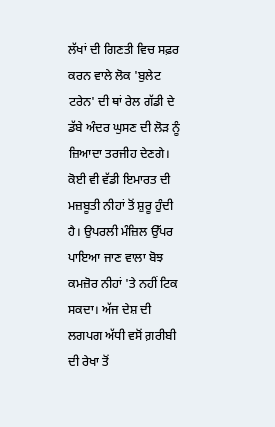ਲੱਖਾਂ ਦੀ ਗਿਣਤੀ ਵਿਚ ਸਫ਼ਰ ਕਰਨ ਵਾਲੇ ਲੋਕ 'ਬੁਲੇਟ ਟਰੇਨ' ਦੀ ਥਾਂ ਰੇਲ ਗੱਡੀ ਦੇ ਡੱਬੇ ਅੰਦਰ ਘੁਸਣ ਦੀ ਲੋੜ ਨੂੰ ਜ਼ਿਆਦਾ ਤਰਜੀਹ ਦੇਣਗੇ। ਕੋਈ ਵੀ ਵੱਡੀ ਇਮਾਰਤ ਦੀ ਮਜ਼ਬੂਤੀ ਨੀਹਾਂ ਤੋਂ ਸ਼ੁਰੂ ਹੁੰਦੀ ਹੈ। ਉਪਰਲੀ ਮੰਜ਼ਿਲ ਉੱਪਰ ਪਾਇਆ ਜਾਣ ਵਾਲਾ ਬੋਝ ਕਮਜ਼ੋਰ ਨੀਹਾਂ 'ਤੇ ਨਹੀਂ ਟਿਕ ਸਕਦਾ। ਅੱਜ ਦੇਸ਼ ਦੀ ਲਗਪਗ ਅੱਧੀ ਵਸੋਂ ਗ਼ਰੀਬੀ ਦੀ ਰੇਖਾ ਤੋਂ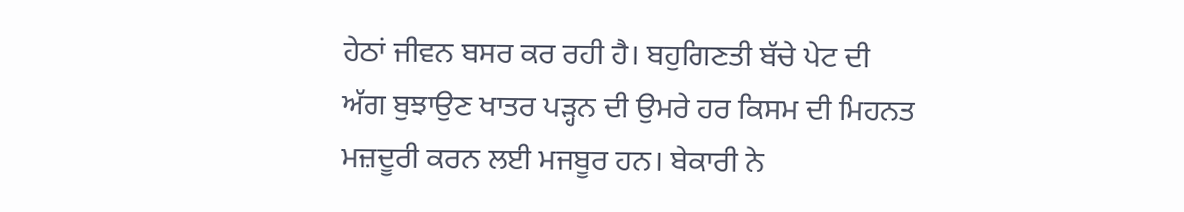ਹੇਠਾਂ ਜੀਵਨ ਬਸਰ ਕਰ ਰਹੀ ਹੈ। ਬਹੁਗਿਣਤੀ ਬੱਚੇ ਪੇਟ ਦੀ ਅੱਗ ਬੁਝਾਉਣ ਖਾਤਰ ਪੜ੍ਹਨ ਦੀ ਉਮਰੇ ਹਰ ਕਿਸਮ ਦੀ ਮਿਹਨਤ ਮਜ਼ਦੂਰੀ ਕਰਨ ਲਈ ਮਜਬੂਰ ਹਨ। ਬੇਕਾਰੀ ਨੇ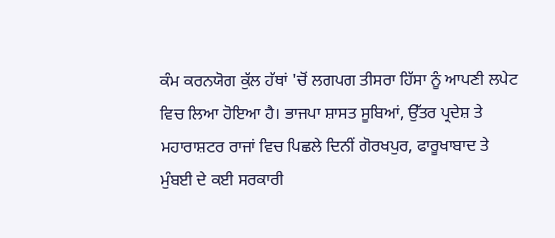ਕੰਮ ਕਰਨਯੋਗ ਕੁੱਲ ਹੱਥਾਂ 'ਚੋਂ ਲਗਪਗ ਤੀਸਰਾ ਹਿੱਸਾ ਨੂੰ ਆਪਣੀ ਲਪੇਟ ਵਿਚ ਲਿਆ ਹੋਇਆ ਹੈ। ਭਾਜਪਾ ਸ਼ਾਸਤ ਸੂਬਿਆਂ, ਉੱਤਰ ਪ੍ਰਦੇਸ਼ ਤੇ ਮਹਾਰਾਸ਼ਟਰ ਰਾਜਾਂ ਵਿਚ ਪਿਛਲੇ ਦਿਨੀਂ ਗੋਰਖਪੁਰ, ਫਾਰੂਖਾਬਾਦ ਤੇ ਮੁੰਬਈ ਦੇ ਕਈ ਸਰਕਾਰੀ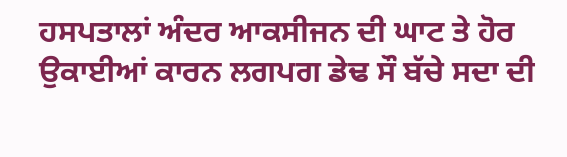ਹਸਪਤਾਲਾਂ ਅੰਦਰ ਆਕਸੀਜਨ ਦੀ ਘਾਟ ਤੇ ਹੋਰ ਉਕਾਈਆਂ ਕਾਰਨ ਲਗਪਗ ਡੇਢ ਸੌ ਬੱਚੇ ਸਦਾ ਦੀ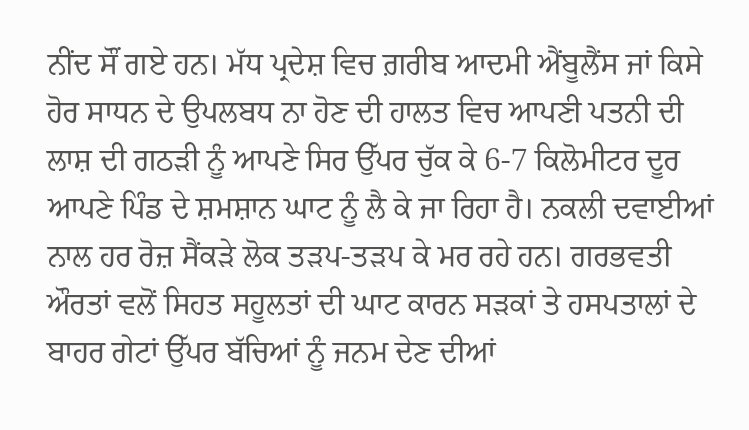ਨੀਂਦ ਸੌਂ ਗਏ ਹਨ। ਮੱਧ ਪ੍ਰਦੇਸ਼ ਵਿਚ ਗ਼ਰੀਬ ਆਦਮੀ ਐਂਬੂਲੈਂਸ ਜਾਂ ਕਿਸੇ ਹੋਰ ਸਾਧਨ ਦੇ ਉਪਲਬਧ ਨਾ ਹੋਣ ਦੀ ਹਾਲਤ ਵਿਚ ਆਪਣੀ ਪਤਨੀ ਦੀ ਲਾਸ਼ ਦੀ ਗਠੜੀ ਨੂੰ ਆਪਣੇ ਸਿਰ ਉੱਪਰ ਚੁੱਕ ਕੇ 6-7 ਕਿਲੋਮੀਟਰ ਦੂਰ ਆਪਣੇ ਪਿੰਡ ਦੇ ਸ਼ਮਸ਼ਾਨ ਘਾਟ ਨੂੰ ਲੈ ਕੇ ਜਾ ਰਿਹਾ ਹੈ। ਨਕਲੀ ਦਵਾਈਆਂ ਨਾਲ ਹਰ ਰੋਜ਼ ਸੈਂਕੜੇ ਲੋਕ ਤੜਪ-ਤੜਪ ਕੇ ਮਰ ਰਹੇ ਹਨ। ਗਰਭਵਤੀ ਔਰਤਾਂ ਵਲੋਂ ਸਿਹਤ ਸਹੂਲਤਾਂ ਦੀ ਘਾਟ ਕਾਰਨ ਸੜਕਾਂ ਤੇ ਹਸਪਤਾਲਾਂ ਦੇ ਬਾਹਰ ਗੇਟਾਂ ਉੱਪਰ ਬੱਚਿਆਂ ਨੂੰ ਜਨਮ ਦੇਣ ਦੀਆਂ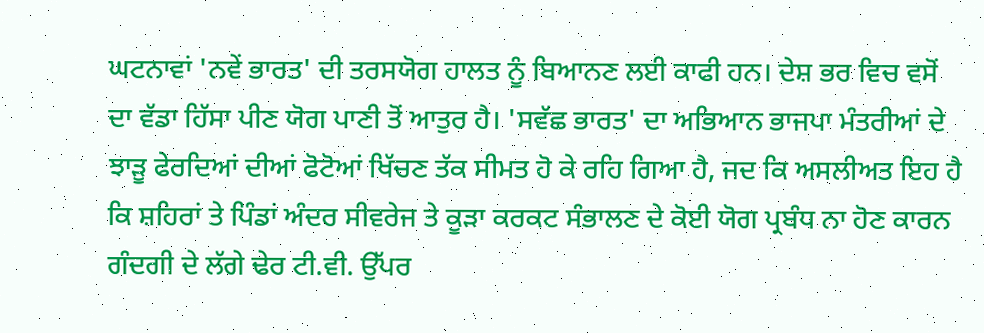ਘਟਨਾਵਾਂ 'ਨਵੇਂ ਭਾਰਤ' ਦੀ ਤਰਸਯੋਗ ਹਾਲਤ ਨੂੰ ਬਿਆਨਣ ਲਈ ਕਾਫੀ ਹਨ। ਦੇਸ਼ ਭਰ ਵਿਚ ਵਸੋਂ ਦਾ ਵੱਡਾ ਹਿੱਸਾ ਪੀਣ ਯੋਗ ਪਾਣੀ ਤੋਂ ਆਤੁਰ ਹੈ। 'ਸਵੱਛ ਭਾਰਤ' ਦਾ ਅਭਿਆਨ ਭਾਜਪਾ ਮੰਤਰੀਆਂ ਦੇ ਝਾੜੂ ਫੇਰਦਿਆਂ ਦੀਆਂ ਫੋਟੋਆਂ ਖਿੱਚਣ ਤੱਕ ਸੀਮਤ ਹੋ ਕੇ ਰਹਿ ਗਿਆ ਹੈ, ਜਦ ਕਿ ਅਸਲੀਅਤ ਇਹ ਹੈ ਕਿ ਸ਼ਹਿਰਾਂ ਤੇ ਪਿੰਡਾਂ ਅੰਦਰ ਸੀਵਰੇਜ ਤੇ ਕੂੜਾ ਕਰਕਟ ਸੰਭਾਲਣ ਦੇ ਕੋਈ ਯੋਗ ਪ੍ਰਬੰਧ ਨਾ ਹੋਣ ਕਾਰਨ ਗੰਦਗੀ ਦੇ ਲੱਗੇ ਢੇਰ ਟੀ.ਵੀ. ਉੱਪਰ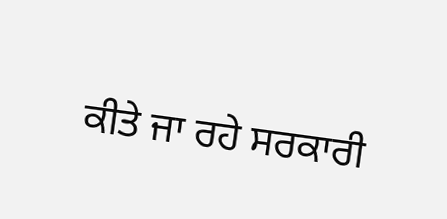ਕੀਤੇ ਜਾ ਰਹੇ ਸਰਕਾਰੀ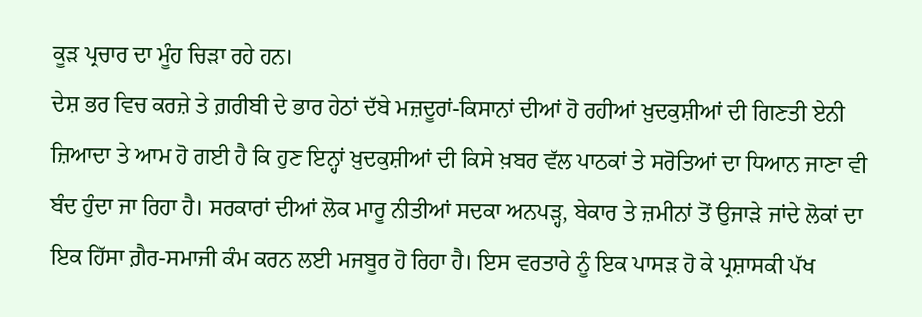ਕੂੜ ਪ੍ਰਚਾਰ ਦਾ ਮੂੰਹ ਚਿੜਾ ਰਹੇ ਹਨ।
ਦੇਸ਼ ਭਰ ਵਿਚ ਕਰਜ਼ੇ ਤੇ ਗ਼ਰੀਬੀ ਦੇ ਭਾਰ ਹੇਠਾਂ ਦੱਬੇ ਮਜ਼ਦੂਰਾਂ-ਕਿਸਾਨਾਂ ਦੀਆਂ ਹੋ ਰਹੀਆਂ ਖ਼ੁਦਕੁਸ਼ੀਆਂ ਦੀ ਗਿਣਤੀ ਏਨੀ ਜ਼ਿਆਦਾ ਤੇ ਆਮ ਹੋ ਗਈ ਹੈ ਕਿ ਹੁਣ ਇਨ੍ਹਾਂ ਖ਼ੁਦਕੁਸ਼ੀਆਂ ਦੀ ਕਿਸੇ ਖ਼ਬਰ ਵੱਲ ਪਾਠਕਾਂ ਤੇ ਸਰੋਤਿਆਂ ਦਾ ਧਿਆਨ ਜਾਣਾ ਵੀ ਬੰਦ ਹੁੰਦਾ ਜਾ ਰਿਹਾ ਹੈ। ਸਰਕਾਰਾਂ ਦੀਆਂ ਲੋਕ ਮਾਰੂ ਨੀਤੀਆਂ ਸਦਕਾ ਅਨਪੜ੍ਹ, ਬੇਕਾਰ ਤੇ ਜ਼ਮੀਨਾਂ ਤੋਂ ਉਜਾੜੇ ਜਾਂਦੇ ਲੋਕਾਂ ਦਾ ਇਕ ਹਿੱਸਾ ਗ਼ੈਰ-ਸਮਾਜੀ ਕੰਮ ਕਰਨ ਲਈ ਮਜਬੂਰ ਹੋ ਰਿਹਾ ਹੈ। ਇਸ ਵਰਤਾਰੇ ਨੂੰ ਇਕ ਪਾਸੜ ਹੋ ਕੇ ਪ੍ਰਸ਼ਾਸਕੀ ਪੱਖ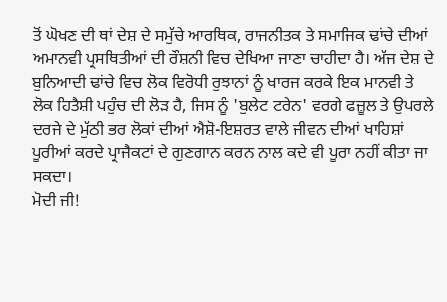ਤੋਂ ਘੋਖਣ ਦੀ ਥਾਂ ਦੇਸ਼ ਦੇ ਸਮੁੱਚੇ ਆਰਥਿਕ, ਰਾਜਨੀਤਕ ਤੇ ਸਮਾਜਿਕ ਢਾਂਚੇ ਦੀਆਂ ਅਮਾਨਵੀ ਪ੍ਰਸਥਿਤੀਆਂ ਦੀ ਰੌਸ਼ਨੀ ਵਿਚ ਦੇਖਿਆ ਜਾਣਾ ਚਾਹੀਦਾ ਹੈ। ਅੱਜ ਦੇਸ਼ ਦੇ ਬੁਨਿਆਦੀ ਢਾਂਚੇ ਵਿਚ ਲੋਕ ਵਿਰੋਧੀ ਰੁਝਾਨਾਂ ਨੂੰ ਖਾਰਜ ਕਰਕੇ ਇਕ ਮਾਨਵੀ ਤੇ ਲੋਕ ਹਿਤੈਸ਼ੀ ਪਹੁੰਚ ਦੀ ਲੋੜ ਹੈ, ਜਿਸ ਨੂੰ 'ਬੁਲੇਟ ਟਰੇਨ' ਵਰਗੇ ਫਜ਼ੂਲ ਤੇ ਉਪਰਲੇ ਦਰਜੇ ਦੇ ਮੁੱਠੀ ਭਰ ਲੋਕਾਂ ਦੀਆਂ ਐਸ਼ੋ-ਇਸ਼ਰਤ ਵਾਲੇ ਜੀਵਨ ਦੀਆਂ ਖਾਹਿਸ਼ਾਂ ਪੂਰੀਆਂ ਕਰਦੇ ਪ੍ਰਾਜੈਕਟਾਂ ਦੇ ਗੁਣਗਾਨ ਕਰਨ ਨਾਲ ਕਦੇ ਵੀ ਪੂਰਾ ਨਹੀਂ ਕੀਤਾ ਜਾ ਸਕਦਾ।
ਮੋਦੀ ਜੀ!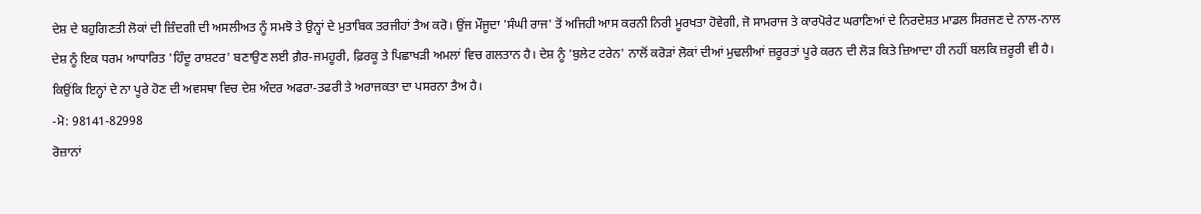ਦੇਸ਼ ਦੇ ਬਹੁਗਿਣਤੀ ਲੋਕਾਂ ਦੀ ਜ਼ਿੰਦਗੀ ਦੀ ਅਸਲੀਅਤ ਨੂੰ ਸਮਝੋ ਤੇ ਉਨ੍ਹਾਂ ਦੇ ਮੁਤਾਬਿਕ ਤਰਜੀਹਾਂ ਤੈਅ ਕਰੋ। ਉਂਜ ਮੌਜੂਦਾ 'ਸੰਘੀ ਰਾਜ' ਤੋਂ ਅਜਿਹੀ ਆਸ ਕਰਨੀ ਨਿਰੀ ਮੂਰਖਤਾ ਹੋਵੇਗੀ, ਜੋ ਸਾਮਰਾਜ ਤੇ ਕਾਰਪੋਰੇਟ ਘਰਾਣਿਆਂ ਦੇ ਨਿਰਦੇਸ਼ਤ ਮਾਡਲ ਸਿਰਜਣ ਦੇ ਨਾਲ-ਨਾਲ ਦੇਸ਼ ਨੂੰ ਇਕ ਧਰਮ ਆਧਾਰਿਤ 'ਹਿੰਦੂ ਰਾਸ਼ਟਰ' ਬਣਾਉਣ ਲਈ ਗ਼ੈਰ-ਜਮਹੂਰੀ, ਫ਼ਿਰਕੂ ਤੇ ਪਿਛਾਖੜੀ ਅਮਲਾਂ ਵਿਚ ਗਲਤਾਨ ਹੈ। ਦੇਸ਼ ਨੂੰ 'ਬੁਲੇਟ ਟਰੇਨ' ਨਾਲੋਂ ਕਰੋੜਾਂ ਲੋਕਾਂ ਦੀਆਂ ਮੁਢਲੀਆਂ ਜ਼ਰੂਰਤਾਂ ਪੂਰੇ ਕਰਨ ਦੀ ਲੋੜ ਕਿਤੇ ਜ਼ਿਆਦਾ ਹੀ ਨਹੀਂ ਬਲਕਿ ਜ਼ਰੂਰੀ ਵੀ ਹੈ। ਕਿਉਂਕਿ ਇਨ੍ਹਾਂ ਦੇ ਨਾ ਪੂਰੇ ਹੋਣ ਦੀ ਅਵਸਥਾ ਵਿਚ ਦੇਸ਼ ਅੰਦਰ ਅਫਰਾ-ਤਫਰੀ ਤੇ ਅਰਾਜਕਤਾ ਦਾ ਪਸਰਨਾ ਤੈਅ ਹੈ।
-ਮੋ: 98141-82998
ਰੋਜ਼ਾਨਾਂ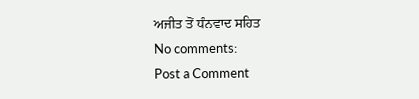ਅਜੀਤ ਤੋਂ ਧੰਨਵਾਦ ਸਹਿਤ
No comments:
Post a Comment